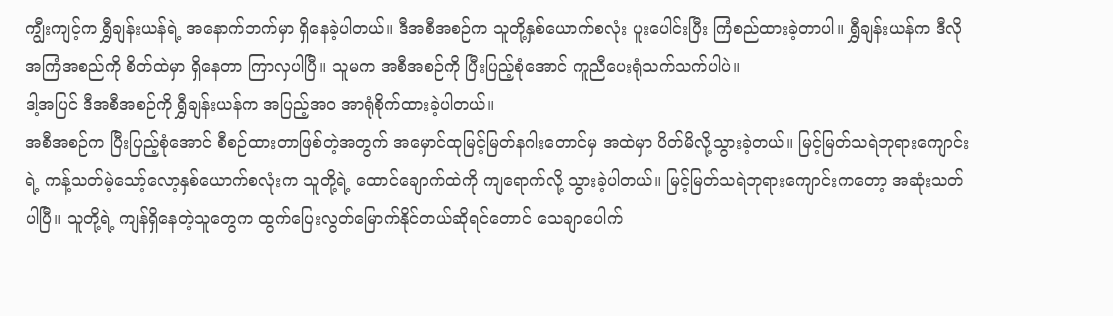ကျွီးကျင့်က ရွှီချန်းယန်ရဲ့ အနောက်ဘက်မှာ ရှိနေခဲ့ပါတယ်။ ဒီအစီအစဉ်က သူတို့နှစ်ယောက်စလုံး ပူးပေါင်းပြီး ကြံစည်ထားခဲ့တာပါ။ ရွှီချန်းယန်က ဒီလိုအကြံအစည်ကို စိတ်ထဲမှာ ရှိနေတာ ကြာလှပါပြီ။ သူမက အစီအစဉ်ကို ပြီးပြည့်စုံအောင် ကူညီပေးရုံသက်သက်ပါပဲ။
ဒါ့အပြင် ဒီအစီအစဉ်ကို ရွှီချန်းယန်က အပြည့်အဝ အာရုံစိုက်ထားခဲ့ပါတယ်။
အစီအစဉ်က ပြီးပြည့်စုံအောင် စီစဉ်ထားတာဖြစ်တဲ့အတွက် အမှောင်ထုမြင့်မြတ်နဂါးတောင်မှ အထဲမှာ ပိတ်မိလို့သွားခဲ့တယ်။ မြင့်မြတ်သရဲဘုရားကျောင်းရဲ့ ကန့်သတ်မဲ့သော့်လော့နှစ်ယောက်စလုံးက သူတို့ရဲ့ ထောင်ချောက်ထဲကို ကျရောက်လို့ သွားခဲ့ပါတယ်။ မြင့်မြတ်သရဲဘုရားကျောင်းကတော့ အဆုံးသတ်ပါပြီ။ သူတို့ရဲ့ ကျန်ရှိနေတဲ့သူတွေက ထွက်ပြေးလွတ်မြောက်နိုင်တယ်ဆိုရင်တောင် သေချာပေါက်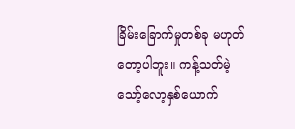ခြိမ်းခြောက်မှုတစ်ခု မဟုတ်တော့ပါဘူး။ ကန့်သတ်မဲ့သော့်လော့နှစ်ယောက်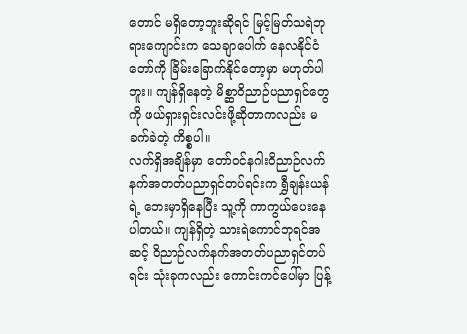တောင် မရှိတော့ဘူးဆိုရင် မြင့်မြတ်သရဲဘုရားကျောင်းက သေချာပေါက် နေလနိုင်ငံတော်ကို ခြိမ်းခြောက်နိုင်တော့မှာ မဟုတ်ပါဘူး။ ကျန်ရှိနေတဲ့ မိစ္ဆာဝိညာဉ်ပညာရှင်တွေကို ဖယ်ရှားရှင်းလင်းဖို့ဆိုတာကလည်း မခက်ခဲတဲ့ ကိစ္စပါ။
လက်ရှိအချိန်မှာ တော်ဝင်နဂါးဝိညာဉ်လက်နက်အတတ်ပညာရှင်တပ်ရင်းက ရွှီချန်းယန်ရဲ့ ဘေးမှာရှိနေပြီး သူ့ကို ကာကွယ်ပေးနေပါတယ်။ ကျန်ရှိတဲ့ သားရဲကောင်ဘုရင်အဆင့် ဝိညာဉ်လက်နက်အတတ်ပညာရှင်တပ်ရင်း သုံးခုကလည်း ကောင်းကင်ပေါ်မှာ ပြန့်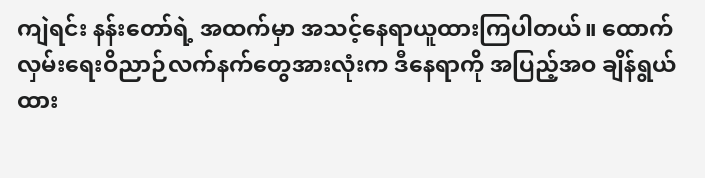ကျဲရင်း နန်းတော်ရဲ့ အထက်မှာ အသင့်နေရာယူထားကြပါတယ်။ ထောက်လှမ်းရေးဝိညာဉ်လက်နက်တွေအားလုံးက ဒီနေရာကို အပြည့်အဝ ချိန်ရွယ်ထား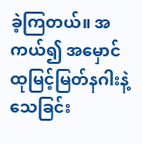ခဲ့ကြတယ်။ အကယ်၍ အမှောင်ထုမြင့်မြတ်နဂါးနဲ့ သေခြင်း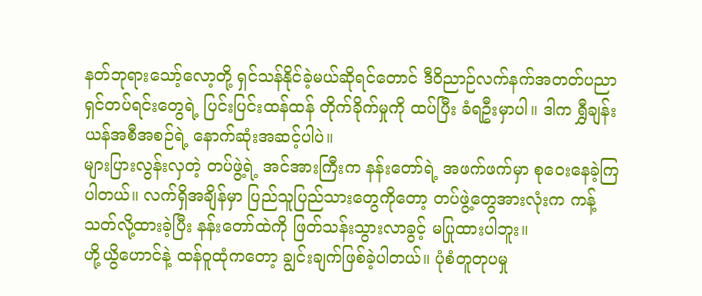နတ်ဘုရားသော့်လော့တို့ ရှင်သန်နိုင်ခဲ့မယ်ဆိုရင်တောင် ဒီဝိညာဉ်လက်နက်အတတ်ပညာရှင်တပ်ရင်းတွေရဲ့ ပြင်းပြင်းထန်ထန် တိုက်ခိုက်မှုကို ထပ်ပြီး ခံရဦးမှာပါ။ ဒါက ရွှီချန်းယန်အစီအစဉ်ရဲ့ နောက်ဆုံးအဆင့်ပါပဲ။
များပြားလွန်းလှတဲ့ တပ်ဖွဲ့ရဲ့ အင်အားကြီးက နန်းတော်ရဲ့ အဖက်ဖက်မှာ စုဝေးနေခဲ့ကြပါတယ်။ လက်ရှိအချိန်မှာ ပြည်သူပြည်သားတွေကိုတော့ တပ်ဖွဲ့တွေအားလုံးက ကန့်သတ်လို့ထားခဲ့ပြီး နန်းတော်ထဲကို ဖြတ်သန်းသွားလာခွင့် မပြုထားပါဘူး။
ဟို့ယွိဟောင်နဲ့ ထန်ဝူထုံကတော့ ချွင်းချက်ဖြစ်ခဲ့ပါတယ်။ ပုံစံတူတုပမှု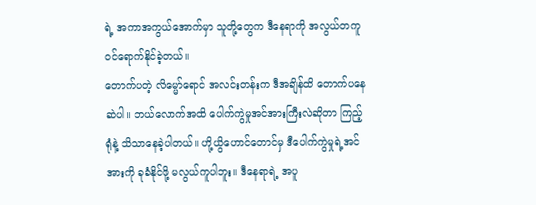ရဲ့ အကာအကွယ်အောက်မှာ သူတို့တွေက ဒီနေရာကို အလွယ်တကူ ဝင်ရောက်နိုင်ခဲ့တယ်။
တောက်ပတဲ့ လိမ္မော်ရောင် အလင်းတန်းက ဒီအချိန်ထိ တောက်ပနေဆဲပါ။ ဘယ်လောက်အထိ ပေါက်ကွဲမှုအင်အားကြီးလဲဆိုတာ ကြည့်ရုံနဲ့ သိသာနေခဲ့ပါတယ်။ ဟို့ယွိဟောင်တောင်မှ ဒီပေါက်ကွဲမှုရဲ့အင်အားကို ခုခံနိုင်ဖို့ မလွယ်ကူပါဘူး။ ဒီနေရာရဲ့ အပူ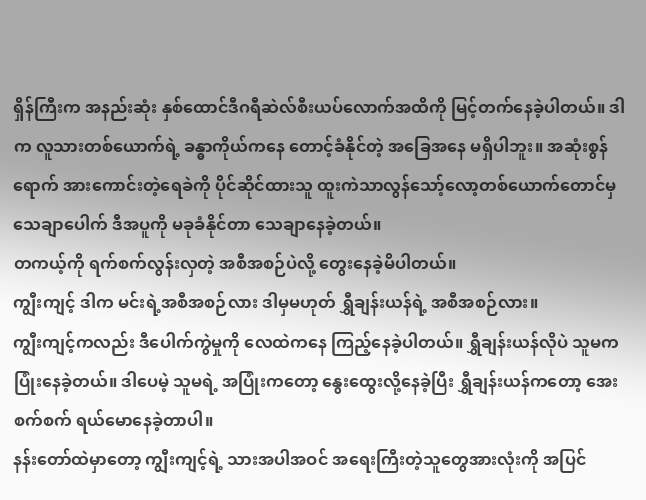ရှိန်ကြီးက အနည်းဆုံး နှစ်ထောင်ဒီဂရီဆဲလ်စီးယပ်လောက်အထိကို မြင့်တက်နေခဲ့ပါတယ်။ ဒါက လူသားတစ်ယောက်ရဲ့ ခန္ဓာကိုယ်ကနေ တောင့်ခံနိုင်တဲ့ အခြေအနေ မရှိပါဘူး။ အဆုံးစွန်ရောက် အားကောင်းတဲ့ရေခဲကို ပိုင်ဆိုင်ထားသူ ထူးကဲသာလွန်သော့်လော့တစ်ယောက်တောင်မှ သေချာပေါက် ဒီအပူကို မခုခံနိုင်တာ သေချာနေခဲ့တယ်။
တကယ့်ကို ရက်စက်လွန်းလှတဲ့ အစီအစဉ်ပဲလို့ တွေးနေခဲ့မိပါတယ်။
ကျွီးကျင့် ဒါက မင်းရဲ့အစီအစဉ်လား ဒါမှမဟုတ် ရွှီချန်းယန်ရဲ့ အစီအစဉ်လား။
ကျွီးကျင့်ကလည်း ဒီပေါက်ကွဲမှုကို လေထဲကနေ ကြည့်နေခဲ့ပါတယ်။ ရွှီချန်းယန်လိုပဲ သူမက ပြုံးနေခဲ့တယ်။ ဒါပေမဲ့ သူမရဲ့ အပြုံးကတော့ နွေးထွေးလို့နေခဲ့ပြီး ရွှီချန်းယန်ကတော့ အေးစက်စက် ရယ်မောနေခဲ့တာပါ။
နန်းတော်ထဲမှာတော့ ကျွီးကျင့်ရဲ့ သားအပါအဝင် အရေးကြီးတဲ့သူတွေအားလုံးကို အပြင်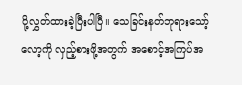ပို့လွှတ်ထားခဲ့ပြီးပါပြီ။ သေခြင်းနတ်ဘုရားသော့်လော့ကို လှည့်စားဖို့အတွက် အစောင့်အကြပ်အ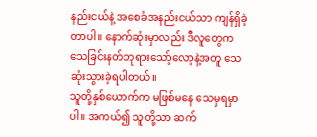နည်းငယ်နဲ့ အစေခံအနည်းငယ်သာ ကျန်ရှိခဲ့တာပါ။ နောက်ဆုံးမှာလည်း ဒီလူတွေက သေခြင်းနတ်ဘုရားသော့်လော့နဲ့အတူ သေဆုံးသွားခဲ့ရပါတယ်။
သူတို့နှစ်ယောက်က မဖြစ်မနေ သေမှရမှာပါ။ အကယ်၍ သူတို့သာ ဆက်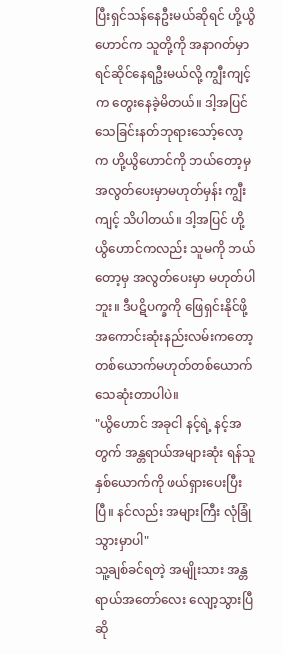ပြီးရှင်သန်နေဦးမယ်ဆိုရင် ဟို့ယွိဟောင်က သူတို့ကို အနာဂတ်မှာ ရင်ဆိုင်နေရဦးမယ်လို့ ကျွီးကျင့်က တွေးနေခဲ့မိတယ်။ ဒါ့အပြင် သေခြင်းနတ်ဘုရားသော့်လော့က ဟို့ယွိဟောင်ကို ဘယ်တော့မှ အလွတ်ပေးမှာမဟုတ်မှန်း ကျွီးကျင့် သိပါတယ်။ ဒါ့အပြင် ဟို့ယွိဟောင်ကလည်း သူမကို ဘယ်တော့မှ အလွတ်ပေးမှာ မဟုတ်ပါဘူး။ ဒီပဋိပက္ခကို ဖြေရှင်းနိုင်ဖို့ အကောင်းဆုံးနည်းလမ်းကတော့ တစ်ယောက်မဟုတ်တစ်ယောက် သေဆုံးတာပါပဲ။
"ယွိဟောင် အခုငါ နင့်ရဲ့ နင့်အတွက် အန္တရာယ်အများဆုံး ရန်သူနှစ်ယောက်ကို ဖယ်ရှားပေးပြီးပြီ။ နင်လည်း အများကြီး လုံခြုံသွားမှာပါ"
သူ့ချစ်ခင်ရတဲ့ အမျိုးသား အန္တရာယ်အတော်လေး လျော့သွားပြီဆို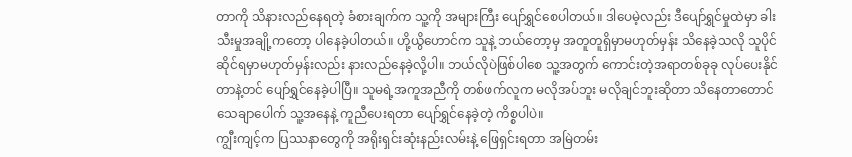တာကို သိနားလည်နေရတဲ့ ခံစားချက်က သူ့ကို အများကြီး ပျော်ရွှင်စေပါတယ်။ ဒါပေမဲ့လည်း ဒီပျော်ရွှင်မှုထဲမှာ ခါးသီးမှုအချို့ကတော့ ပါနေခဲ့ပါတယ်။ ဟို့ယွိဟောင်က သူနဲ့ ဘယ်တော့မှ အတူတူရှိမှာမဟုတ်မှန်း သိနေခဲ့သလို သူပိုင်ဆိုင်ရမှာမဟုတ်မှန်းလည်း နားလည်နေခဲ့လို့ပါ။ ဘယ်လိုပဲဖြစ်ပါစေ သူ့အတွက် ကောင်းတဲ့အရာတစ်ခုခု လုပ်ပေးနိုင်တာနဲ့တင် ပျော်ရွှင်နေခဲ့ပါပြီ။ သူမရဲ့အကူအညီကို တစ်ဖက်လူက မလိုအပ်ဘူး မလိုချင်ဘူးဆိုတာ သိနေတာတောင် သေချာပေါက် သူ့အနေနဲ့ ကူညီပေးရတာ ပျော်ရွှင်နေခဲ့တဲ့ ကိစ္စပါပဲ။
ကျွီးကျင့်က ပြဿနာတွေကို အရိုးရှင်းဆုံးနည်းလမ်းနဲ့ ဖြေရှင်းရတာ အမြဲတမ်း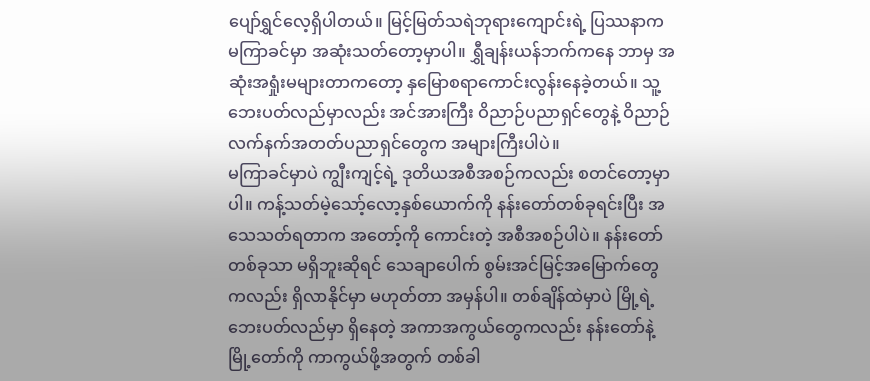ပျော်ရွှင်လေ့ရှိပါတယ်။ မြင့်မြတ်သရဲဘုရားကျောင်းရဲ့ ပြဿနာက မကြာခင်မှာ အဆုံးသတ်တော့မှာပါ။ ရွှီချန်းယန်ဘက်ကနေ ဘာမှ အဆုံးအရှုံးမများတာကတော့ နှမြောစရာကောင်းလွန်းနေခဲ့တယ်။ သူ့ဘေးပတ်လည်မှာလည်း အင်အားကြီး ဝိညာဉ်ပညာရှင်တွေနဲ့ ဝိညာဉ်လက်နက်အတတ်ပညာရှင်တွေက အများကြီးပါပဲ။
မကြာခင်မှာပဲ ကျွီးကျင့်ရဲ့ ဒုတိယအစီအစဉ်ကလည်း စတင်တော့မှာပါ။ ကန့်သတ်မဲ့သော့်လော့နှစ်ယောက်ကို နန်းတော်တစ်ခုရင်းပြီး အသေသတ်ရတာက အတော့်ကို ကောင်းတဲ့ အစီအစဉ်ပါပဲ။ နန်းတော်တစ်ခုသာ မရှိဘူးဆိုရင် သေချာပေါက် စွမ်းအင်မြင့်အမြောက်တွေကလည်း ရှိလာနိုင်မှာ မဟုတ်တာ အမှန်ပါ။ တစ်ချိန်ထဲမှာပဲ မြို့ရဲ့ ဘေးပတ်လည်မှာ ရှိနေတဲ့ အကာအကွယ်တွေကလည်း နန်းတော်နဲ့ မြို့တော်ကို ကာကွယ်ဖို့အတွက် တစ်ခါ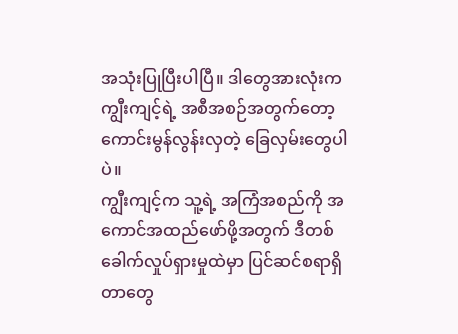အသုံးပြုပြီးပါပြီ။ ဒါတွေအားလုံးက ကျွီးကျင့်ရဲ့ အစီအစဉ်အတွက်တော့ ကောင်းမွန်လွန်းလှတဲ့ ခြေလှမ်းတွေပါပဲ။
ကျွီးကျင့်က သူ့ရဲ့ အကြံအစည်ကို အကောင်အထည်ဖော်ဖို့အတွက် ဒီတစ်ခေါက်လှုပ်ရှားမှုထဲမှာ ပြင်ဆင်စရာရှိတာတွေ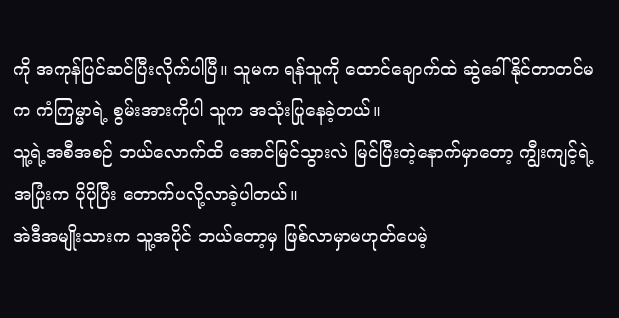ကို အကုန်ပြင်ဆင်ပြီးလိုက်ပါပြီ။ သူမက ရန်သူကို ထောင်ချောက်ထဲ ဆွဲခေါ်နိုင်တာတင်မက ကံကြမ္မာရဲ့ စွမ်းအားကိုပါ သူက အသုံးပြုနေခဲ့တယ်။
သူ့ရဲ့အစီအစဉ် ဘယ်လောက်ထိ အောင်မြင်သွားလဲ မြင်ပြီးတဲ့နောက်မှာတော့ ကျွီးကျင့်ရဲ့ အပြုံးက ပိုပိုပြီး တောက်ပလို့လာခဲ့ပါတယ်။
အဲဒီအမျိုးသားက သူ့အပိုင် ဘယ်တော့မှ ဖြစ်လာမှာမဟုတ်ပေမဲ့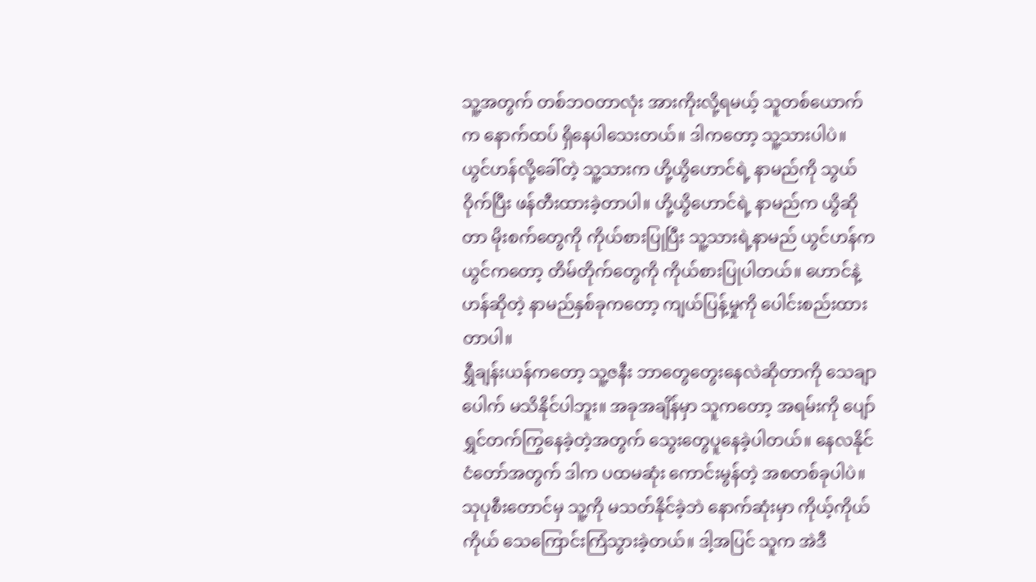သူ့အတွက် တစ်ဘဝတာလုံး အားကိုးလို့ရမယ့် သူတစ်ယောက်က နောက်ထပ် ရှိနေပါသေးတယ်။ ဒါကတော့ သူ့သားပါပဲ။
ယွင်ဟန်လို့ခေါ်တဲ့ သူ့သားက ဟို့ယွိဟောင်ရဲ့ နာမည်ကို သွယ်ဝိုက်ပြီး ဖန်တီးထားခဲ့တာပါ။ ဟို့ယွိဟောင်ရဲ့ နာမည်က ယွိဆိုတာ မိုးစက်တွေကို ကိုယ်စားပြုပြီး သူ့သားရဲ့နာမည် ယွင်ဟန်က ယွင်ကတော့ တိမ်တိုက်တွေကို ကိုယ်စားပြုပါတယ်။ ဟောင်နဲ့ ဟန်ဆိုတဲ့ နာမည်နှစ်ခုကတော့ ကျယ်ပြန့်မှုကို ပေါင်းစည်းထားတာပါ။
ရွှီချန်းယန်ကတော့ သူ့ဇနီး ဘာတွေတွေးနေလဲဆိုတာကို သေချာပေါက် မသိနိုင်ပါဘူး။ အခုအချိန်မှာ သူကတော့ အရမ်းကို ပျော်ရွှင်တက်ကြွနေခဲ့တဲ့အတွက် သွေးတွေပူနေခဲ့ပါတယ်။ နေလနိုင်ငံတော်အတွက် ဒါက ပထမဆုံး ကောင်းမွန်တဲ့ အစတစ်ခုပါပဲ။ သုပုစီးတောင်မှ သူ့ကို မသတ်နိုင်ခဲ့ဘဲ နောက်ဆုံးမှာ ကိုယ့်ကိုယ်ကိုယ် သေကြောင်းကြံသွားခဲ့တယ်။ ဒါ့အပြင် သူက အဲဒီ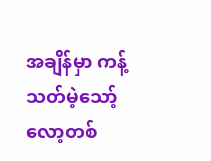အချိန်မှာ ကန့်သတ်မဲ့သော့်လော့တစ်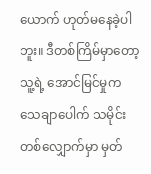ယောက် ဟုတ်မနေခဲ့ပါဘူး။ ဒီတစ်ကြိမ်မှာတော့ သူ့ရဲ့ အောင်မြင်မှုက သေချာပေါက် သမိုင်းတစ်လျှောက်မှာ မှတ်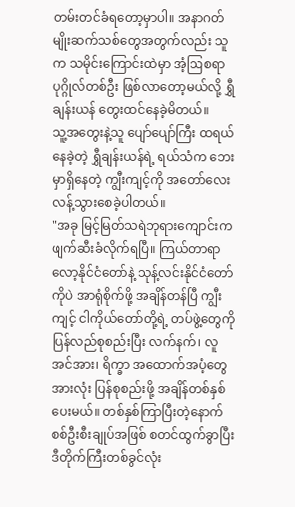တမ်းတင်ခံရတော့မှာပါ။ အနာဂတ်မျိုးဆက်သစ်တွေအတွက်လည်း သူက သမိုင်းကြောင်းထဲမှာ အံ့ဩစရာ ပုဂ္ဂိုလ်တစ်ဦး ဖြစ်လာတော့မယ်လို့ ရွှီချန်းယန် တွေးထင်နေခဲ့မိတယ်။
သူ့အတွေးနဲ့သူ ပျော်ပျော်ကြီး ထရယ်နေခဲ့တဲ့ ရွှီချန်းယန်ရဲ့ ရယ်သံက ဘေးမှာရှိနေတဲ့ ကျွီးကျင့်ကို အတော်လေး လန့်သွားစေခဲ့ပါတယ်။
"အခု မြင့်မြတ်သရဲဘုရားကျောင်းက ဖျက်ဆီးခံလိုက်ရပြီ။ ကြယ်တာရာလော့နိုင်ငံတော်နဲ့ သုန့်လင်းနိုင်ငံတော်ကိုပဲ အာရုံစိုက်ဖို့ အချိန်တန်ပြီ ကျွီးကျင့် ငါကိုယ်တော်တို့ရဲ့ တပ်ဖွဲ့တွေကို ပြန်လည်စုစည်းပြီး လက်နက်၊ လူအင်အား၊ ရိက္ခာ အထောက်အပံ့တွေအားလုံး ပြန်စုစည်းဖို့ အချိန်တစ်နှစ်ပေးမယ်။ တစ်နှစ်ကြာပြီးတဲ့နောက် စစ်ဦးစီးချုပ်အဖြစ် စတင်ထွက်ခွာပြီး ဒီတိုက်ကြီးတစ်ခွင်လုံး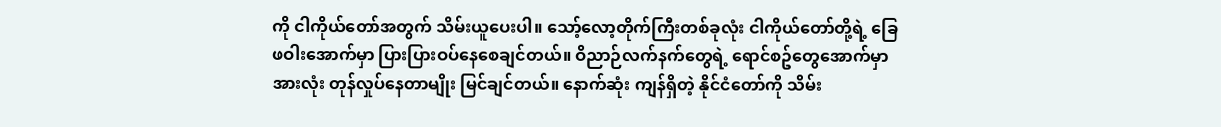ကို ငါကိုယ်တော်အတွက် သိမ်းယူပေးပါ။ သော့်လော့တိုက်ကြီးတစ်ခုလုံး ငါကိုယ်တော်တို့ရဲ့ ခြေဖဝါးအောက်မှာ ပြားပြားဝပ်နေစေချင်တယ်။ ဝိညာဉ်လက်နက်တွေရဲ့ ရောင်စဥ်တွေအောက်မှာ အားလုံး တုန်လှုပ်နေတာမျိုး မြင်ချင်တယ်။ နောက်ဆုံး ကျန်ရှိတဲ့ နိုင်ငံတော်ကို သိမ်း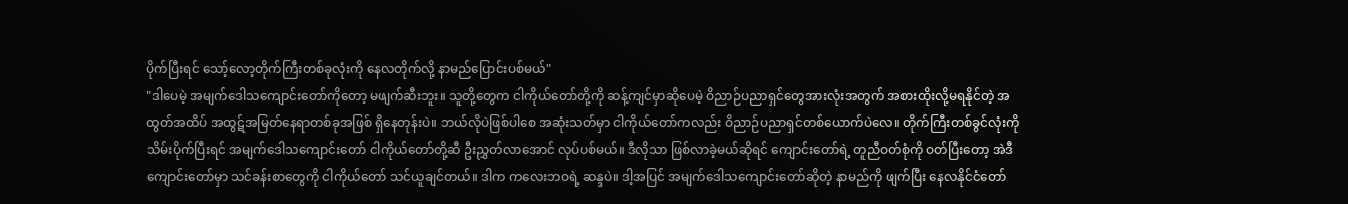ပိုက်ပြီးရင် သော့်လော့တိုက်ကြီးတစ်ခုလုံးကို နေလတိုက်လို့ နာမည်ပြောင်းပစ်မယ်"
"ဒါပေမဲ့ အမျက်ဒေါသကျောင်းတော်ကိုတော့ မဖျက်ဆီးဘူး။ သူတို့တွေက ငါကိုယ်တော်တို့ကို ဆန့်ကျင်မှာဆိုပေမဲ့ ဝိညာဉ်ပညာရှင်တွေအားလုံးအတွက် အစားထိုးလို့မရနိုင်တဲ့ အထွတ်အထိပ် အထွဋ်အမြတ်နေရာတစ်ခုအဖြစ် ရှိနေတုန်းပဲ။ ဘယ်လိုပဲဖြစ်ပါစေ အဆုံးသတ်မှာ ငါကိုယ်တော်ကလည်း ဝိညာဉ်ပညာရှင်တစ်ယောက်ပဲလေ။ တိုက်ကြီးတစ်ခွင်လုံးကို သိမ်းပိုက်ပြီးရင် အမျက်ဒေါသကျောင်းတော် ငါကိုယ်တော်တို့ဆီ ဦးညွှတ်လာအောင် လုပ်ပစ်မယ်။ ဒီလိုသာ ဖြစ်လာခဲ့မယ်ဆိုရင် ကျောင်းတော်ရဲ့ တူညီဝတ်စုံကို ဝတ်ပြီးတော့ အဲဒီကျောင်းတော်မှာ သင်ခန်းစာတွေကို ငါကိုယ်တော် သင်ယူချင်တယ်။ ဒါက ကလေးဘဝရဲ့ ဆန္ဒပဲ။ ဒါ့အပြင် အမျက်ဒေါသကျောင်းတော်ဆိုတဲ့ နာမည်ကို ဖျက်ပြီး နေလနိုင်ငံတော်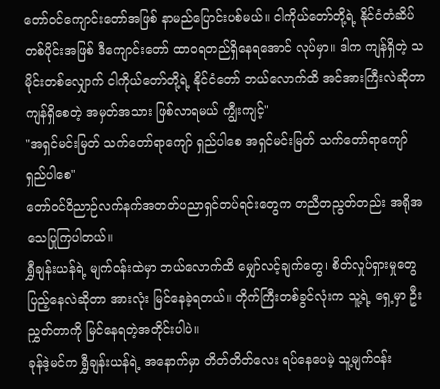တော်ဝင်ကျောင်းတော်အဖြစ် နာမည်ပြောင်းပစ်မယ်။ ငါကိုယ်တော်တို့ရဲ့ နိုင်ငံတံဆိပ်တစ်ပိုင်းအဖြစ် ဒီကျောင်းတော် ထာဝရတည်ရှိနေရအောင် လုပ်မှာ။ ဒါက ကျန်ရှိတဲ့ သမိုင်းတစ်လျှောက် ငါကိုယ်တော်တို့ရဲ့ နိုင်ငံတော် ဘယ်လောက်ထိ အင်အားကြီးလဲဆိုတာ ကျန်ရှိစေတဲ့ အမှတ်အသား ဖြစ်လာရမယ် ကျွီးကျင့်"
"အရှင်မင်းမြတ် သက်တော်ရာကျော် ရှည်ပါစေ အရှင်မင်းမြတ် သက်တော်ရာကျော် ရှည်ပါစေ"
တော်ဝင်ဝိညာဉ်လက်နက်အတတ်ပညာရှင်တပ်ရင်းတွေက တညီတညွတ်တည်း အရိုအသေပြုကြပါတယ်။
ရွှီချန်းယန်ရဲ့ မျက်ဝန်းထဲမှာ ဘယ်လောက်ထိ မျှော်လင့်ချက်တွေ၊ စိတ်လှုပ်ရှားမှုတွေ ပြည့်နေလဲဆိုတာ အားလုံး မြင်နေခဲ့ရတယ်။ တိုက်ကြီးတစ်ခွင်လုံးက သူ့ရဲ့ ရှေ့မှာ ဦးညွှတ်တာကို မြင်နေရတဲ့အတိုင်းပါပဲ။
ခုန်ဒဲ့မင်က ရွှီချန်းယန်ရဲ့ အနောက်မှာ တိတ်တိတ်လေး ရပ်နေပေမဲ့ သူ့မျက်ဝန်း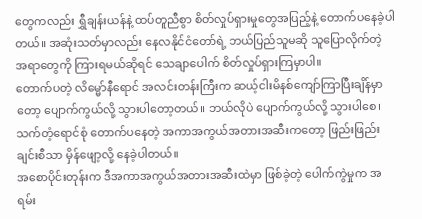တွေကလည်း ရွှီချန်းယန်နဲ့ ထပ်တူညီစွာ စိတ်လှုပ်ရှားမှုတွေအပြည့်နဲ့ တောက်ပနေခဲ့ပါတယ်။ အဆုံးသတ်မှာလည်း နေလနိုင်ငံတော်ရဲ့ ဘယ်ပြည်သူမဆို သူပြောလိုက်တဲ့ အရာတွေကို ကြားရမယ်ဆိုရင် သေချာပေါက် စိတ်လှုပ်ရှားကြမှာပါ။
တောက်ပတဲ့ လိမ္မော်နီရောင် အလင်းတန်းကြီးက ဆယ့်ငါးမိနစ်ကျော်ကြာပြီးချိန်မှာတော့ ပျောက်ကွယ်လို့ သွားပါတော့တယ်။ ဘယ်လိုပဲ ပျောက်ကွယ်လို့ သွားပါစေ၊ သက်တံ့ရောင်စုံ တောက်ပနေတဲ့ အကာအကွယ်အတားအဆီးကတော့ ဖြည်းဖြည်းချင်းစီသာ မှိန်ဖျော့လို့ နေခဲ့ပါတယ်။
အစောပိုင်းတုန်းက ဒီအကာအကွယ်အတားအဆီးထဲမှာ ဖြစ်ခဲ့တဲ့ ပေါက်ကွဲမှုက အရမ်း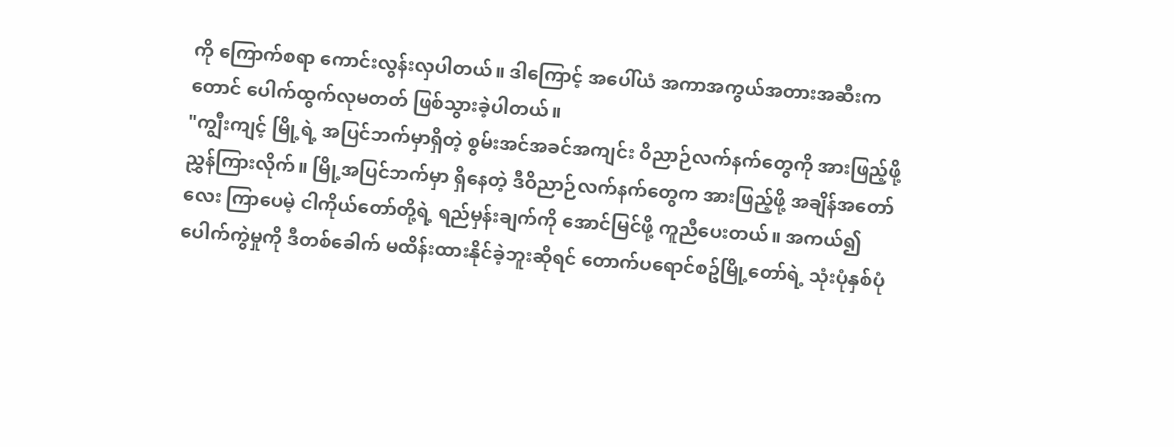ကို ကြောက်စရာ ကောင်းလွန်းလှပါတယ်။ ဒါကြောင့် အပေါ်ယံ အကာအကွယ်အတားအဆီးကတောင် ပေါက်ထွက်လုမတတ် ဖြစ်သွားခဲ့ပါတယ်။
"ကျွီးကျင့် မြို့ရဲ့ အပြင်ဘက်မှာရှိတဲ့ စွမ်းအင်အခင်အကျင်း ဝိညာဉ်လက်နက်တွေကို အားဖြည့်ဖို့ ညွှန်ကြားလိုက်။ မြို့အပြင်ဘက်မှာ ရှိနေတဲ့ ဒီဝိညာဉ်လက်နက်တွေက အားဖြည့်ဖို့ အချိန်အတော်လေး ကြာပေမဲ့ ငါကိုယ်တော်တို့ရဲ့ ရည်မှန်းချက်ကို အောင်မြင်ဖို့ ကူညီပေးတယ်။ အကယ်၍ ပေါက်ကွဲမှုကို ဒီတစ်ခေါက် မထိန်းထားနိုင်ခဲ့ဘူးဆိုရင် တောက်ပရောင်စဥ်မြို့တော်ရဲ့ သုံးပုံနှစ်ပုံ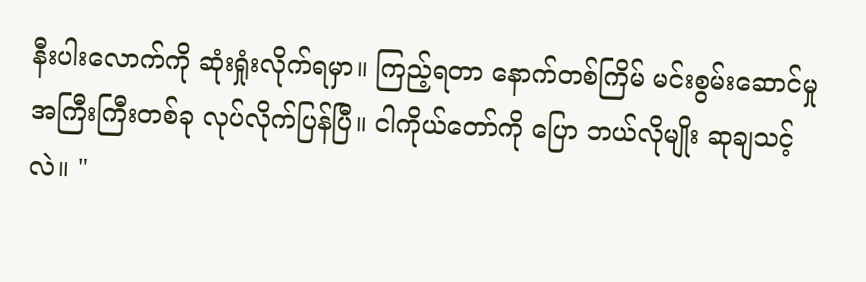နီးပါးလောက်ကို ဆုံးရှုံးလိုက်ရမှာ။ ကြည့်ရတာ နောက်တစ်ကြိမ် မင်းစွမ်းဆောင်မှု အကြီးကြီးတစ်ခု လုပ်လိုက်ပြန်ပြီ။ ငါကိုယ်တော်ကို ပြော ဘယ်လိုမျိုး ဆုချသင့်လဲ။ "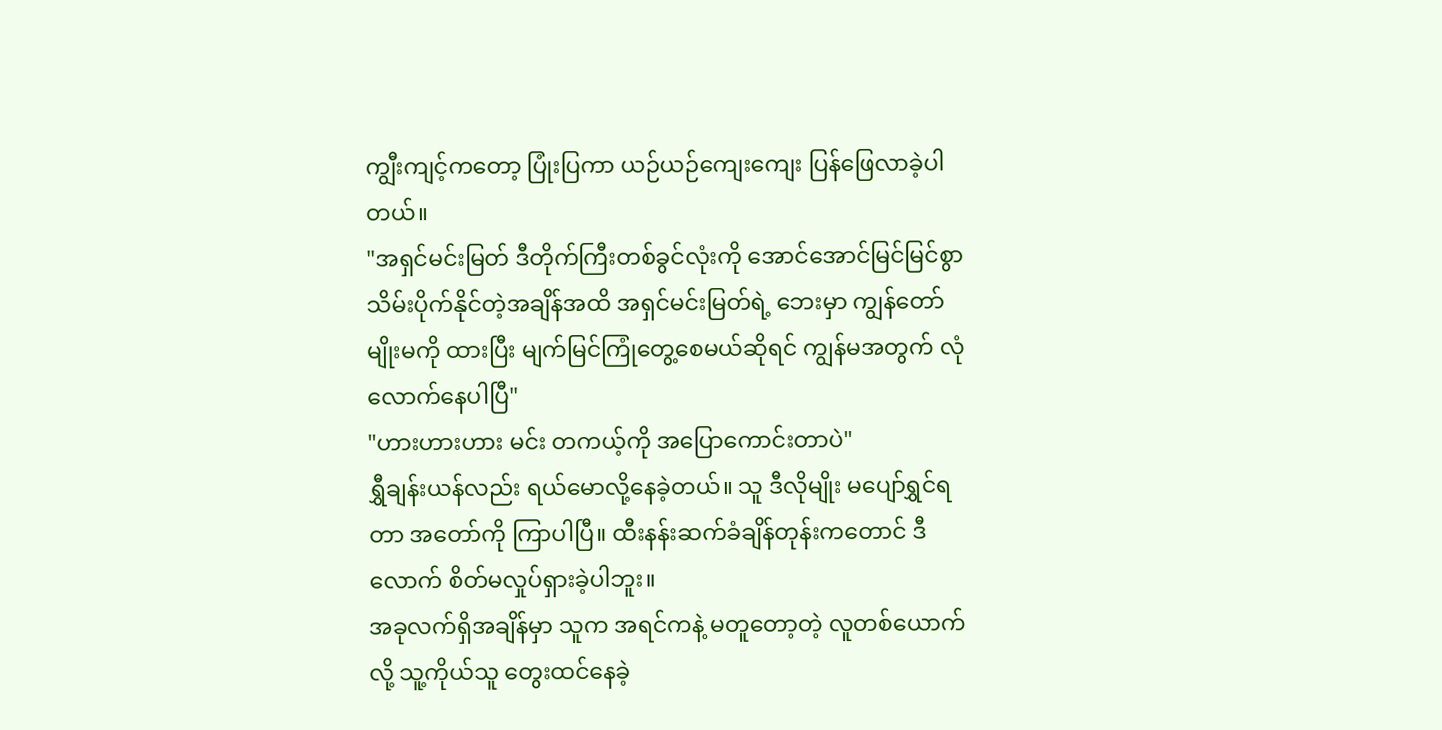ကျွီးကျင့်ကတော့ ပြုံးပြကာ ယဉ်ယဉ်ကျေးကျေး ပြန်ဖြေလာခဲ့ပါတယ်။
"အရှင်မင်းမြတ် ဒီတိုက်ကြီးတစ်ခွင်လုံးကို အောင်အောင်မြင်မြင်စွာ သိမ်းပိုက်နိုင်တဲ့အချိန်အထိ အရှင်မင်းမြတ်ရဲ့ ဘေးမှာ ကျွန်တော်မျိုးမကို ထားပြီး မျက်မြင်ကြုံတွေ့စေမယ်ဆိုရင် ကျွန်မအတွက် လုံလောက်နေပါပြီ"
"ဟားဟားဟား မင်း တကယ့်ကို အပြောကောင်းတာပဲ"
ရွှီချန်းယန်လည်း ရယ်မောလို့နေခဲ့တယ်။ သူ ဒီလိုမျိုး မပျော်ရွှင်ရတာ အတော်ကို ကြာပါပြီ။ ထီးနန်းဆက်ခံချိန်တုန်းကတောင် ဒီလောက် စိတ်မလှုပ်ရှားခဲ့ပါဘူး။
အခုလက်ရှိအချိန်မှာ သူက အရင်ကနဲ့ မတူတော့တဲ့ လူတစ်ယောက်လို့ သူ့ကိုယ်သူ တွေးထင်နေခဲ့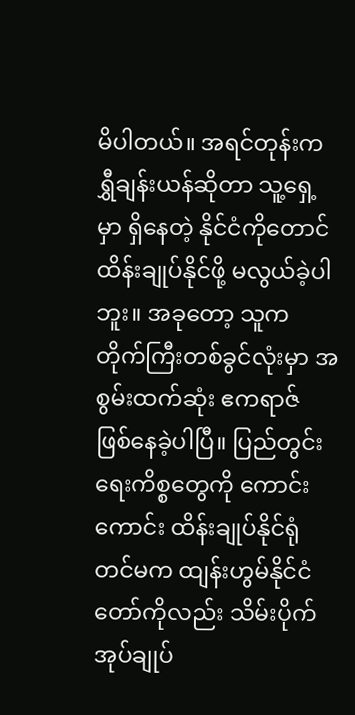မိပါတယ်။ အရင်တုန်းက ရွှီချန်းယန်ဆိုတာ သူ့ရှေ့မှာ ရှိနေတဲ့ နိုင်ငံကိုတောင် ထိန်းချုပ်နိုင်ဖို့ မလွယ်ခဲ့ပါဘူး။ အခုတော့ သူက တိုက်ကြီးတစ်ခွင်လုံးမှာ အစွမ်းထက်ဆုံး ဧကရာဇ် ဖြစ်နေခဲ့ပါပြီ။ ပြည်တွင်းရေးကိစ္စတွေကို ကောင်းကောင်း ထိန်းချုပ်နိုင်ရုံတင်မက ထျန်းဟွမ်နိုင်ငံတော်ကိုလည်း သိမ်းပိုက်အုပ်ချုပ်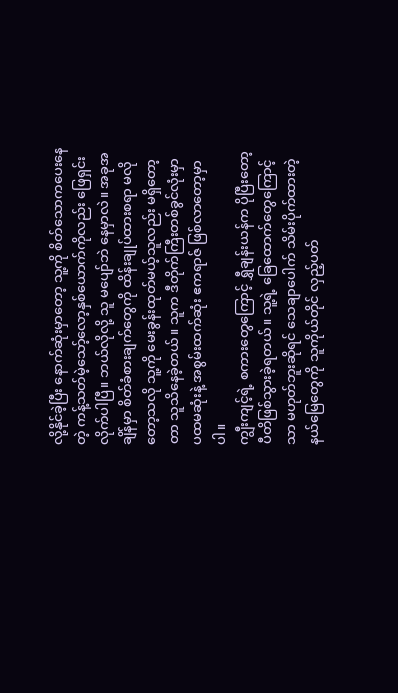လို့နိုင်ခဲ့ပြီး နောက်ဆုံးမှာတော့ သူ့ကို စိတ်သောကပေးနေတဲ့ ကန့်သတ်မဲ့သော့်လော့နှစ်ယောက်ကိုလည်း ဖြေရှင်းလိုက်ပါပြီ။ ဘယ်လိုလို့ သူ မပျော်ဘဲ နေမှာလဲ။ အခုအချိန်မှာ စိတ်ခံစားချက်တွေကို ထိန်းချုပ်ထားစရာ မလိုတော့သလို သူ့ကို မေးခွန်းထုတ်မယ့်သူလည်း မရှိတော့တာ သူသိနေခဲ့တယ်။ သူက ဒီတိုက်ကြီးတစ်ခွင်လုံးမှာ ပထမဆုံးနဲ့ အစွမ်းထက်ဆုံး ဧကရာဇ် ဖြစ်လာတော့မှာပါ။
ကျွီးကျင့်ရဲ့ စကားတွေကြောင့် ရွှီချန်းယန်က ပိုပြီးတော့ ပီတိဖြစ်သွားခဲ့ရတယ်။ သူ့ရဲ့ ခြေထောက်တွေကြောင့်သာ မဟုတ်ဘူးဆိုရင် သေချာပေါက် သိမ်းပိုက်ထားတဲ့ နယ်မြေတွေကို သူကိုယ်တိုင် လှည့်ပတ်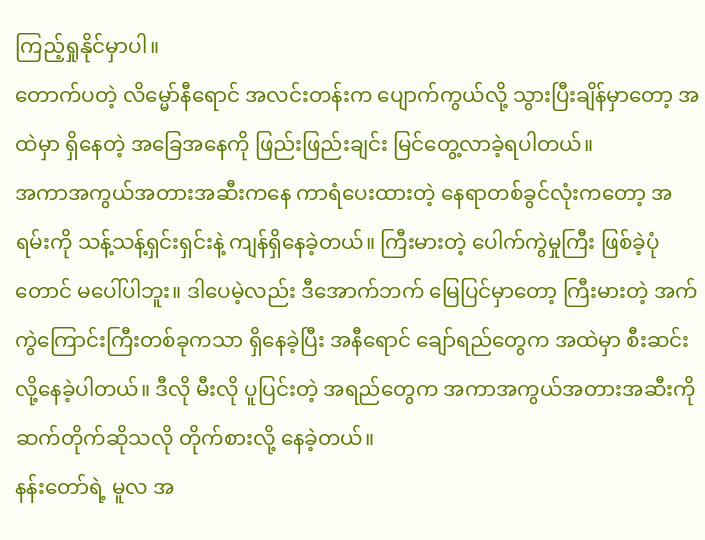ကြည့်ရှုနိုင်မှာပါ။
တောက်ပတဲ့ လိမ္မော်နီရောင် အလင်းတန်းက ပျောက်ကွယ်လို့ သွားပြီးချိန်မှာတော့ အထဲမှာ ရှိနေတဲ့ အခြေအနေကို ဖြည်းဖြည်းချင်း မြင်တွေ့လာခဲ့ရပါတယ်။
အကာအကွယ်အတားအဆီးကနေ ကာရံပေးထားတဲ့ နေရာတစ်ခွင်လုံးကတော့ အရမ်းကို သန့်သန့်ရှင်းရှင်းနဲ့ ကျန်ရှိနေခဲ့တယ်။ ကြီးမားတဲ့ ပေါက်ကွဲမှုကြီး ဖြစ်ခဲ့ပုံတောင် မပေါ်ပါဘူး။ ဒါပေမဲ့လည်း ဒီအောက်ဘက် မြေပြင်မှာတော့ ကြီးမားတဲ့ အက်ကွဲကြောင်းကြီးတစ်ခုကသာ ရှိနေခဲ့ပြီး အနီရောင် ချော်ရည်တွေက အထဲမှာ စီးဆင်းလို့နေခဲ့ပါတယ်။ ဒီလို မီးလို ပူပြင်းတဲ့ အရည်တွေက အကာအကွယ်အတားအဆီးကိုဆက်တိုက်ဆိုသလို တိုက်စားလို့ နေခဲ့တယ်။
နန်းတော်ရဲ့ မူလ အ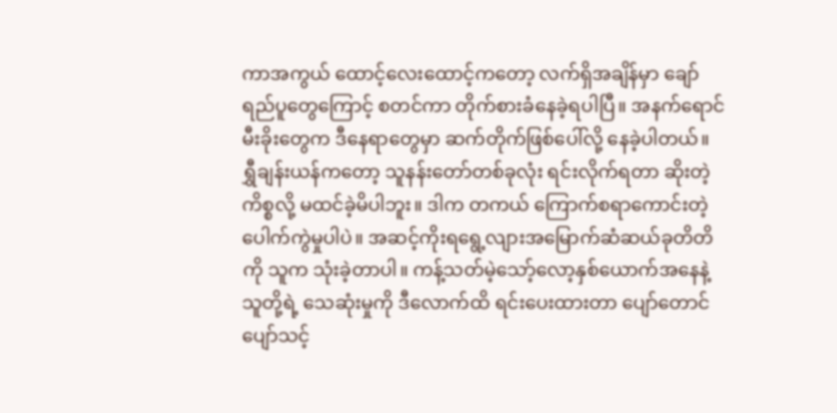ကာအကွယ် ထောင့်လေးထောင့်ကတော့ လက်ရှိအချိန်မှာ ချော်ရည်ပူတွေကြောင့် စတင်ကာ တိုက်စားခံနေခဲ့ရပါပြီ။ အနက်ရောင် မီးခိုးတွေက ဒီနေရာတွေမှာ ဆက်တိုက်ဖြစ်ပေါ်လို့ နေခဲ့ပါတယ်။ ရွှီချန်းယန်ကတော့ သူနန်းတော်တစ်ခုလုံး ရင်းလိုက်ရတာ ဆိုးတဲ့ကိစ္စလို့ မထင်ခဲ့မိပါဘူး။ ဒါက တကယ် ကြောက်စရာကောင်းတဲ့ ပေါက်ကွဲမှုပါပဲ။ အဆင့်ကိုးရရွေ့လျားအမြောက်ဆံဆယ်ခုတိတိကို သူက သုံးခဲ့တာပါ။ ကန့်သတ်မဲ့သော့်လော့နှစ်ယောက်အနေနဲ့ သူတို့ရဲ့ သေဆုံးမှုကို ဒီလောက်ထိ ရင်းပေးထားတာ ပျော်တောင်ပျော်သင့်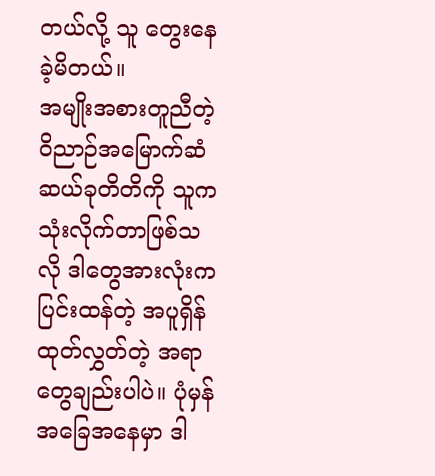တယ်လို့ သူ တွေးနေခဲ့မိတယ်။
အမျိုးအစားတူညီတဲ့ ဝိညာဉ်အမြောက်ဆံဆယ်ခုတိတိကို သူက သုံးလိုက်တာဖြစ်သလို ဒါတွေအားလုံးက ပြင်းထန်တဲ့ အပူရှိန် ထုတ်လွှတ်တဲ့ အရာတွေချည်းပါပဲ။ ပုံမှန်အခြေအနေမှာ ဒါ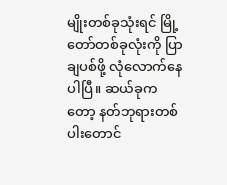မျိုးတစ်ခုသုံးရင် မြို့တော်တစ်ခုလုံးကို ပြာချပစ်ဖို့ လုံလောက်နေပါပြီ။ ဆယ်ခုကတော့ နတ်ဘုရားတစ်ပါးတောင်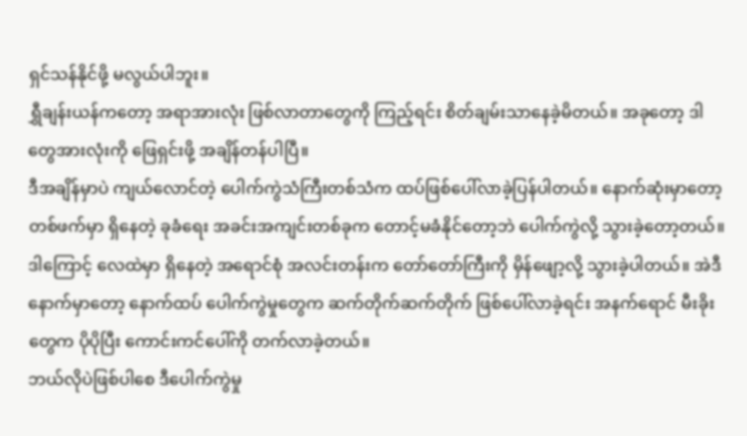ရှင်သန်နိုင်ဖို့ မလွယ်ပါဘူး။
ရွှီချန်းယန်ကတော့ အရာအားလုံး ဖြစ်လာတာတွေကို ကြည့်ရင်း စိတ်ချမ်းသာနေခဲ့မိတယ်။ အခုတော့ ဒါတွေအားလုံးကို ဖြေရှင်းဖို့ အချိန်တန်ပါပြီ။
ဒီအချိန်မှာပဲ ကျယ်လောင်တဲ့ ပေါက်ကွဲသံကြီးတစ်သံက ထပ်ဖြစ်ပေါ်လာခဲ့ပြန်ပါတယ်။ နောက်ဆုံးမှာတော့ တစ်ဖက်မှာ ရှိနေတဲ့ ခုခံရေး အခင်းအကျင်းတစ်ခုက တောင့်မခံနိုင်တော့ဘဲ ပေါက်ကွဲလို့ သွားခဲ့တော့တယ်။ ဒါကြောင့် လေထဲမှာ ရှိနေတဲ့ အရောင်စုံ အလင်းတန်းက တော်တော်ကြီးကို မှိန်ဖျော့လို့ သွားခဲ့ပါတယ်။ အဲဒီနောက်မှာတော့ နောက်ထပ် ပေါက်ကွဲမှုတွေက ဆက်တိုက်ဆက်တိုက် ဖြစ်ပေါ်လာခဲ့ရင်း အနက်ရောင် မီးခိုးတွေက ပိုပိုပြီး ကောင်းကင်ပေါ်ကို တက်လာခဲ့တယ်။
ဘယ်လိုပဲဖြစ်ပါစေ ဒီပေါက်ကွဲမှု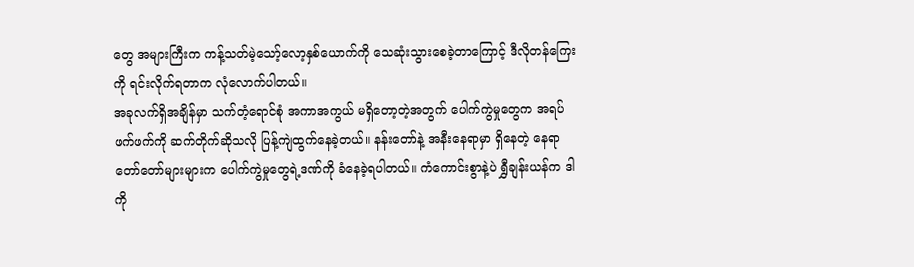တွေ အများကြီးက ကန့်သတ်မဲ့သော့်လော့နှစ်ယောက်ကို သေဆုံးသွားစေခဲ့တာကြောင့် ဒီလိုတန်ကြေးကို ရင်းလိုက်ရတာက လုံလောက်ပါတယ်။
အခုလက်ရှိအချိန်မှာ သက်တံ့ရောင်စုံ အကာအကွယ် မရှိတော့တဲ့အတွက် ပေါက်ကွဲမှုတွေက အရပ်ဖက်ဖက်ကို ဆက်တိုက်ဆိုသလို ပြန့်ကျဲထွက်နေခဲ့တယ်။ နန်းတော်နဲ့ အနီးနေရာမှာ ရှိနေတဲ့ နေရာတော်တော်များများက ပေါက်ကွဲမှုတွေရဲ့ဒဏ်ကို ခံနေခဲ့ရပါတယ်။ ကံကောင်းစွာနဲ့ပဲ ရွှီချန်းယန်က ဒါကို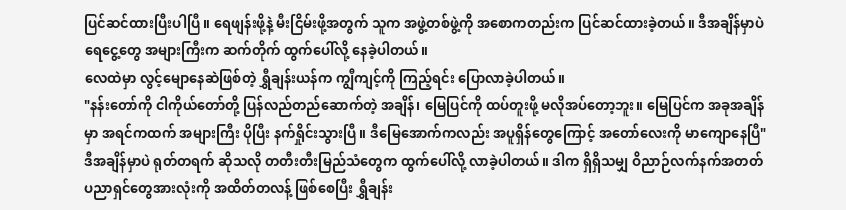ပြင်ဆင်ထားပြီးပါပြီ။ ရေဖျန်းဖို့နဲ့ မီးငြိမ်းဖို့အတွက် သူက အဖွဲ့တစ်ဖွဲ့ကို အစောကတည်းက ပြင်ဆင်ထားခဲ့တယ်။ ဒီအချိန်မှာပဲ ရေငွေ့တွေ အများကြီးက ဆက်တိုက် ထွက်ပေါ်လို့ နေခဲ့ပါတယ်။
လေထဲမှာ လွင့်မျောနေဆဲဖြစ်တဲ့ ရွှီချန်းယန်က ကျွီကျင့်ကို ကြည့်ရင်း ပြောလာခဲ့ပါတယ်။
"နန်းတော်ကို ငါကိုယ်တော်တို့ ပြန်လည်တည်ဆောက်တဲ့ အချိန်၊ မြေပြင်ကို ထပ်တူးဖို့ မလိုအပ်တော့ဘူး။ မြေပြင်က အခုအချိန်မှာ အရင်ကထက် အများကြီး ပိုပြီး နက်ရှိုင်းသွားပြီ။ ဒီမြေအောက်ကလည်း အပူရှိန်တွေကြောင့် အတော်လေးကို မာကျောနေပြီ"
ဒီအချိန်မှာပဲ ရုတ်တရက် ဆိုသလို တတီးတီးမြည်သံတွေက ထွက်ပေါ်လို့ လာခဲ့ပါတယ်။ ဒါက ရှိရှိသမျှ ဝိညာဉ်လက်နက်အတတ်ပညာရှင်တွေအားလုံးကို အထိတ်တလန့် ဖြစ်စေပြီး ရွှီချန်း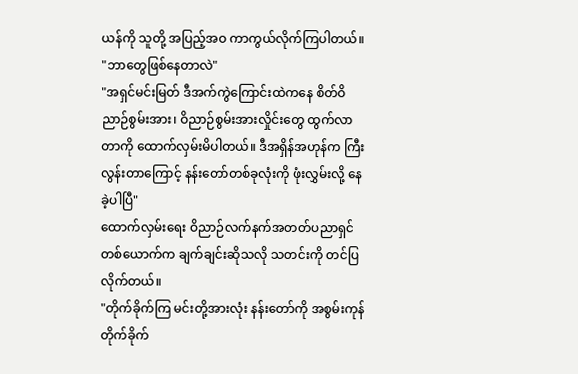ယန်ကို သူတို့ အပြည့်အဝ ကာကွယ်လိုက်ကြပါတယ်။
"ဘာတွေဖြစ်နေတာလဲ"
"အရှင်မင်းမြတ် ဒီအက်ကွဲကြောင်းထဲကနေ စိတ်ဝိညာဉ်စွမ်းအား၊ ဝိညာဉ်စွမ်းအားလှိုင်းတွေ ထွက်လာတာကို ထောက်လှမ်းမိပါတယ်။ ဒီအရှိန်အဟုန်က ကြီးလွန်းတာကြောင့် နန်းတော်တစ်ခုလုံးကို ဖုံးလွှမ်းလို့ နေခဲ့ပါပြီ"
ထောက်လှမ်းရေး ဝိညာဉ်လက်နက်အတတ်ပညာရှင်တစ်ယောက်က ချက်ချင်းဆိုသလို သတင်းကို တင်ပြလိုက်တယ်။
"တိုက်ခိုက်ကြ မင်းတို့အားလုံး နန်းတော်ကို အစွမ်းကုန် တိုက်ခိုက်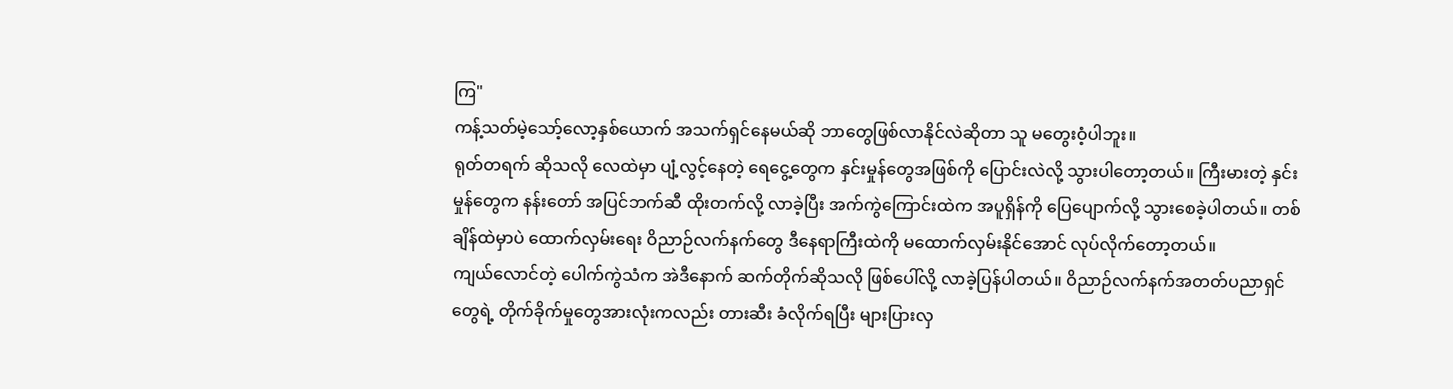ကြ"
ကန့်သတ်မဲ့သော့်လော့နှစ်ယောက် အသက်ရှင်နေမယ်ဆို ဘာတွေဖြစ်လာနိုင်လဲဆိုတာ သူ မတွေးဝံ့ပါဘူး။
ရုတ်တရက် ဆိုသလို လေထဲမှာ ပျံ့လွင့်နေတဲ့ ရေငွေ့တွေက နှင်းမှုန်တွေအဖြစ်ကို ပြောင်းလဲလို့ သွားပါတော့တယ်။ ကြီးမားတဲ့ နှင်းမှုန်တွေက နန်းတော် အပြင်ဘက်ဆီ ထိုးတက်လို့ လာခဲ့ပြီး အက်ကွဲကြောင်းထဲက အပူရှိန်ကို ပြေပျောက်လို့ သွားစေခဲ့ပါတယ်။ တစ်ချိန်ထဲမှာပဲ ထောက်လှမ်းရေး ဝိညာဉ်လက်နက်တွေ ဒီနေရာကြီးထဲကို မထောက်လှမ်းနိုင်အောင် လုပ်လိုက်တော့တယ်။
ကျယ်လောင်တဲ့ ပေါက်ကွဲသံက အဲဒီနောက် ဆက်တိုက်ဆိုသလို ဖြစ်ပေါ်လို့ လာခဲ့ပြန်ပါတယ်။ ဝိညာဉ်လက်နက်အတတ်ပညာရှင်တွေရဲ့ တိုက်ခိုက်မှုတွေအားလုံးကလည်း တားဆီး ခံလိုက်ရပြီး များပြားလှ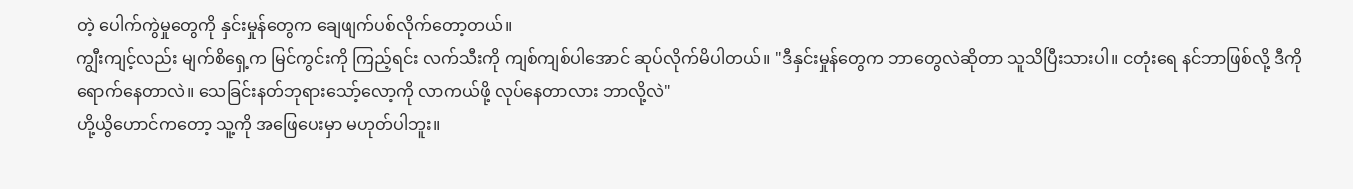တဲ့ ပေါက်ကွဲမှုတွေကို နှင်းမှုန်တွေက ချေဖျက်ပစ်လိုက်တော့တယ်။
ကျွီးကျင့်လည်း မျက်စိရှေ့က မြင်ကွင်းကို ကြည့်ရင်း လက်သီးကို ကျစ်ကျစ်ပါအောင် ဆုပ်လိုက်မိပါတယ်။ "ဒီနှင်းမှုန်တွေက ဘာတွေလဲဆိုတာ သူသိပြီးသားပါ။ ငတုံးရေ နင်ဘာဖြစ်လို့ ဒီကို ရောက်နေတာလဲ။ သေခြင်းနတ်ဘုရားသော့်လော့ကို လာကယ်ဖို့ လုပ်နေတာလား ဘာလို့လဲ"
ဟို့ယွိဟောင်ကတော့ သူ့ကို အဖြေပေးမှာ မဟုတ်ပါဘူး။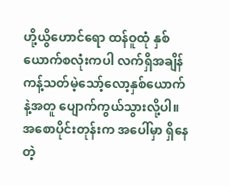ဟို့ယွိဟောင်ရော ထန်ဝူထုံ နှစ်ယောက်စလုံးကပါ လက်ရှိအချိန် ကန့်သတ်မဲ့သော့်လော့နှစ်ယောက်နဲ့အတူ ပျောက်ကွယ်သွားလို့ပါ။ အစောပိုင်းတုန်းက အပေါ်မှာ ရှိနေတဲ့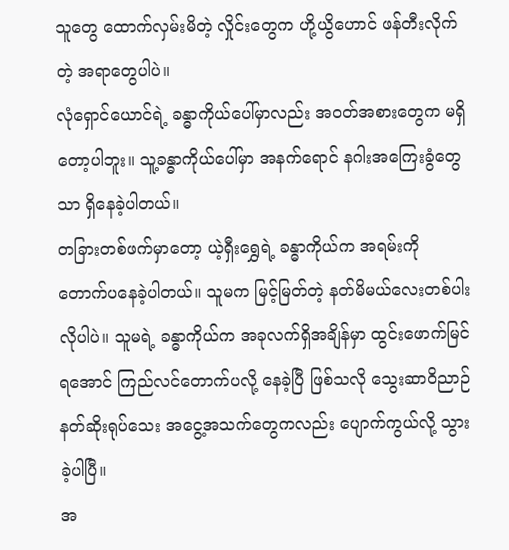သူတွေ ထောက်လှမ်းမိတဲ့ လှိုင်းတွေက ဟို့ယွိဟောင် ဖန်တီးလိုက်တဲ့ အရာတွေပါပဲ။
လုံရှောင်ယောင်ရဲ့ ခန္ဓာကိုယ်ပေါ်မှာလည်း အဝတ်အစားတွေက မရှိတော့ပါဘူး။ သူ့ခန္ဓာကိုယ်ပေါ်မှာ အနက်ရောင် နဂါးအကြေးခွံတွေသာ ရှိနေခဲ့ပါတယ်။
တခြားတစ်ဖက်မှာတော့ ယဲ့ရှီးရွှေရဲ့ ခန္ဓာကိုယ်က အရမ်းကို တောက်ပနေခဲ့ပါတယ်။ သူမက မြင့်မြတ်တဲ့ နတ်မိမယ်လေးတစ်ပါးလိုပါပဲ။ သူမရဲ့ ခန္ဓာကိုယ်က အခုလက်ရှိအချိန်မှာ ထွင်းဖောက်မြင်ရအောင် ကြည်လင်တောက်ပလို့ နေခဲ့ပြီ ဖြစ်သလို သွေးဆာဝိညာဉ်နတ်ဆိုးရုပ်သေး အငွေ့အသက်တွေကလည်း ပျောက်ကွယ်လို့ သွားခဲ့ပါပြီ။
အ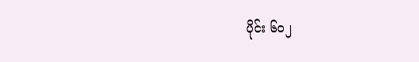ပိုင်း ၆၀၂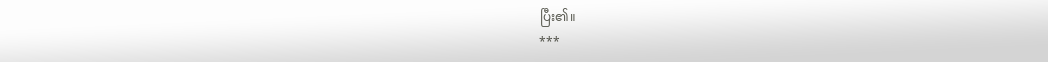ပြီး၏။
***